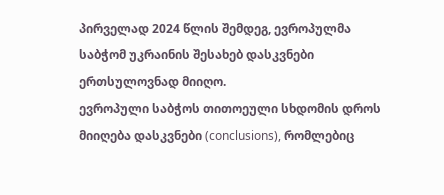პირველად 2024 წლის შემდეგ, ევროპულმა საბჭომ უკრაინის შესახებ დასკვნები ერთსულოვნად მიიღო.
ევროპული საბჭოს თითოეული სხდომის დროს მიიღება დასკვნები (conclusions), რომლებიც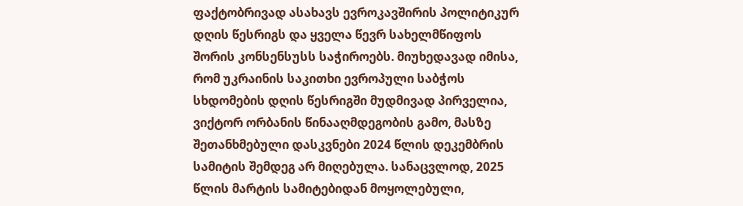ფაქტობრივად ასახავს ევროკავშირის პოლიტიკურ დღის წესრიგს და ყველა წევრ სახელმწიფოს შორის კონსენსუსს საჭიროებს. მიუხედავად იმისა, რომ უკრაინის საკითხი ევროპული საბჭოს სხდომების დღის წესრიგში მუდმივად პირველია, ვიქტორ ორბანის წინააღმდეგობის გამო, მასზე შეთანხმებული დასკვნები 2024 წლის დეკემბრის სამიტის შემდეგ არ მიღებულა. სანაცვლოდ, 2025 წლის მარტის სამიტებიდან მოყოლებული,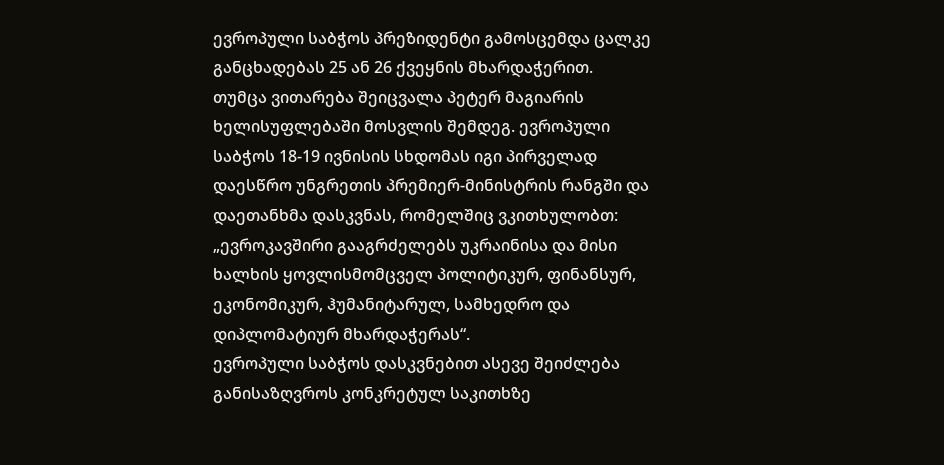ევროპული საბჭოს პრეზიდენტი გამოსცემდა ცალკე განცხადებას 25 ან 26 ქვეყნის მხარდაჭერით.
თუმცა ვითარება შეიცვალა პეტერ მაგიარის ხელისუფლებაში მოსვლის შემდეგ. ევროპული საბჭოს 18-19 ივნისის სხდომას იგი პირველად დაესწრო უნგრეთის პრემიერ-მინისტრის რანგში და დაეთანხმა დასკვნას, რომელშიც ვკითხულობთ:
„ევროკავშირი გააგრძელებს უკრაინისა და მისი ხალხის ყოვლისმომცველ პოლიტიკურ, ფინანსურ, ეკონომიკურ, ჰუმანიტარულ, სამხედრო და დიპლომატიურ მხარდაჭერას“.
ევროპული საბჭოს დასკვნებით ასევე შეიძლება განისაზღვროს კონკრეტულ საკითხზე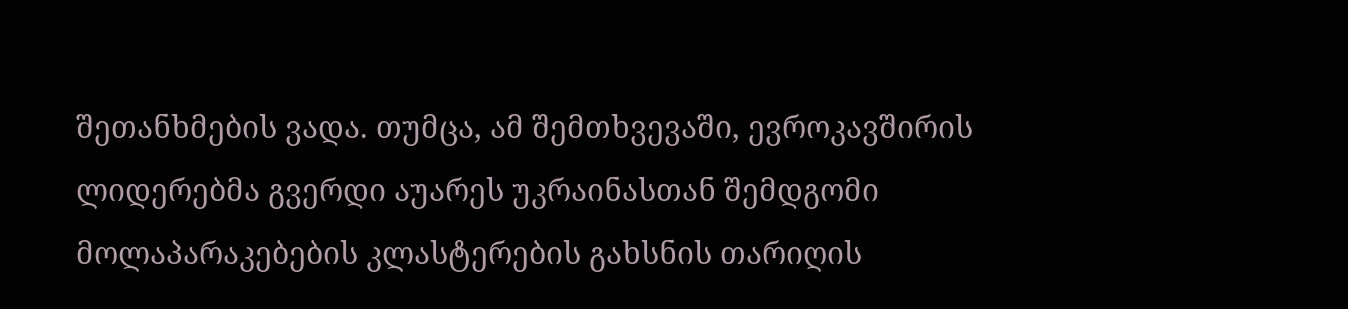შეთანხმების ვადა. თუმცა, ამ შემთხვევაში, ევროკავშირის ლიდერებმა გვერდი აუარეს უკრაინასთან შემდგომი მოლაპარაკებების კლასტერების გახსნის თარიღის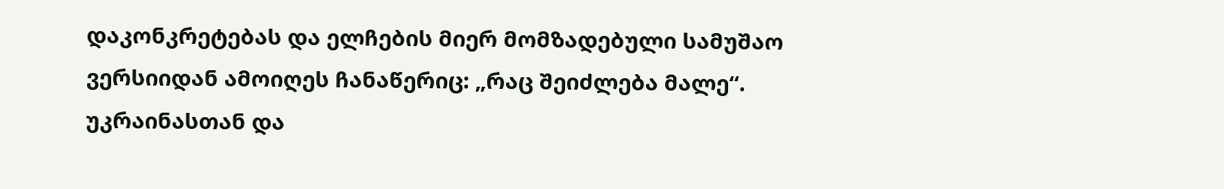დაკონკრეტებას და ელჩების მიერ მომზადებული სამუშაო ვერსიიდან ამოიღეს ჩანაწერიც: „რაც შეიძლება მალე“.
უკრაინასთან და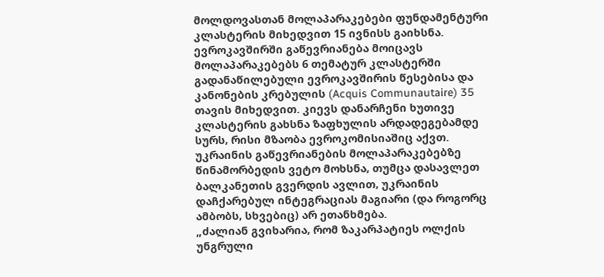მოლდოვასთან მოლაპარაკებები ფუნდამენტური კლასტერის მიხედვით 15 ივნისს გაიხსნა. ევროკავშირში გაწევრიანება მოიცავს მოლაპარაკებებს 6 თემატურ კლასტერში გადანაწილებული ევროკავშირის წესებისა და კანონების კრებულის (Acquis Communautaire) 35 თავის მიხედვით. კიევს დანარჩენი ხუთივე კლასტერის გახსნა ზაფხულის არდადეგებამდე სურს, რისი მზაობა ევროკომისიაშიც აქვთ.
უკრაინის გაწევრიანების მოლაპარაკებებზე წინამორბედის ვეტო მოხსნა, თუმცა დასავლეთ ბალკანეთის გვერდის ავლით, უკრაინის დაჩქარებულ ინტეგრაციას მაგიარი (და როგორც ამბობს, სხვებიც) არ ეთანხმება.
„ძალიან გვიხარია, რომ ზაკარპატიეს ოლქის უნგრული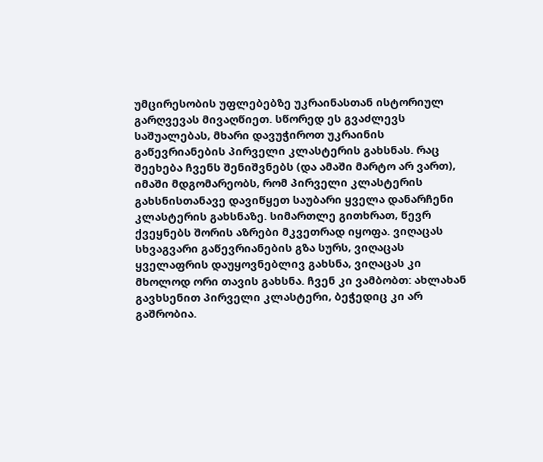უმცირესობის უფლებებზე უკრაინასთან ისტორიულ გარღვევას მივაღწიეთ. სწორედ ეს გვაძლევს საშუალებას, მხარი დავუჭიროთ უკრაინის გაწევრიანების პირველი კლასტერის გახსნას. რაც შეეხება ჩვენს შენიშვნებს (და ამაში მარტო არ ვართ), იმაში მდგომარეობს, რომ პირველი კლასტერის გახსნისთანავე დავიწყეთ საუბარი ყველა დანარჩენი კლასტერის გახსნაზე. სიმართლე გითხრათ, წევრ ქვეყნებს შორის აზრები მკვეთრად იყოფა. ვიღაცას სხვაგვარი გაწევრიანების გზა სურს, ვიღაცას ყველაფრის დაუყოვნებლივ გახსნა, ვიღაცას კი მხოლოდ ორი თავის გახსნა. ჩვენ კი ვამბობთ: ახლახან გავხსენით პირველი კლასტერი, ბეჭედიც კი არ გაშრობია.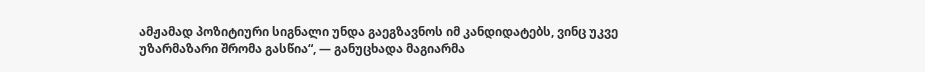ამჟამად პოზიტიური სიგნალი უნდა გაეგზავნოს იმ კანდიდატებს, ვინც უკვე უზარმაზარი შრომა გასწია“, — განუცხადა მაგიარმა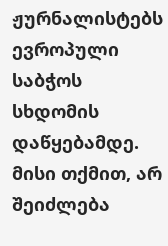ჟურნალისტებს ევროპული საბჭოს სხდომის დაწყებამდე.
მისი თქმით, არ შეიძლება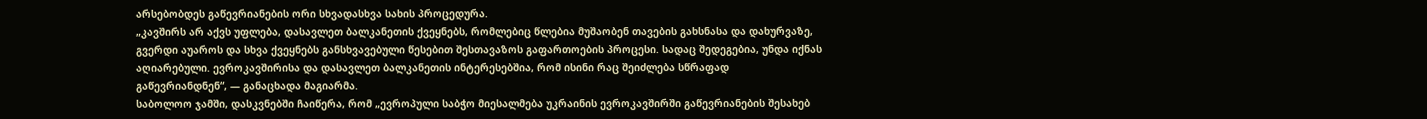არსებობდეს გაწევრიანების ორი სხვადასხვა სახის პროცედურა.
„კავშირს არ აქვს უფლება, დასავლეთ ბალკანეთის ქვეყნებს, რომლებიც წლებია მუშაობენ თავების გახსნასა და დახურვაზე, გვერდი აუაროს და სხვა ქვეყნებს განსხვავებული წესებით შესთავაზოს გაფართოების პროცესი. სადაც შედეგებია, უნდა იქნას აღიარებული. ევროკავშირისა და დასავლეთ ბალკანეთის ინტერესებშია, რომ ისინი რაც შეიძლება სწრაფად გაწევრიანდნენ“, — განაცხადა მაგიარმა.
საბოლოო ჯამში, დასკვნებში ჩაიწერა, რომ „ევროპული საბჭო მიესალმება უკრაინის ევროკავშირში გაწევრიანების შესახებ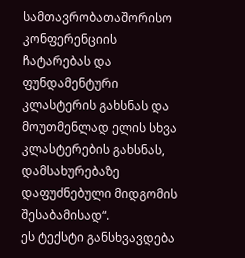სამთავრობათაშორისო კონფერენციის ჩატარებას და ფუნდამენტური კლასტერის გახსნას და მოუთმენლად ელის სხვა კლასტერების გახსნას, დამსახურებაზე დაფუძნებული მიდგომის შესაბამისად“.
ეს ტექსტი განსხვავდება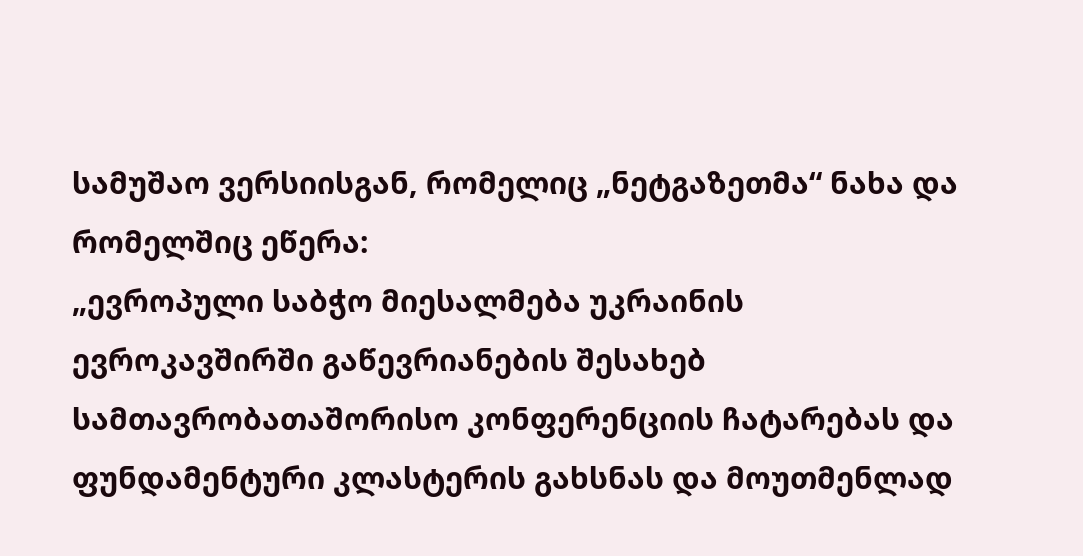სამუშაო ვერსიისგან, რომელიც „ნეტგაზეთმა“ ნახა და რომელშიც ეწერა:
„ევროპული საბჭო მიესალმება უკრაინის ევროკავშირში გაწევრიანების შესახებ სამთავრობათაშორისო კონფერენციის ჩატარებას და ფუნდამენტური კლასტერის გახსნას და მოუთმენლად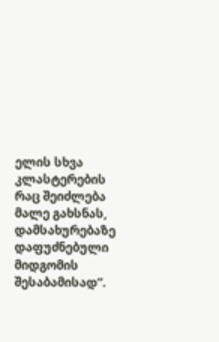ელის სხვა კლასტერების რაც შეიძლება მალე გახსნას, დამსახურებაზე დაფუძნებული მიდგომის შესაბამისად“.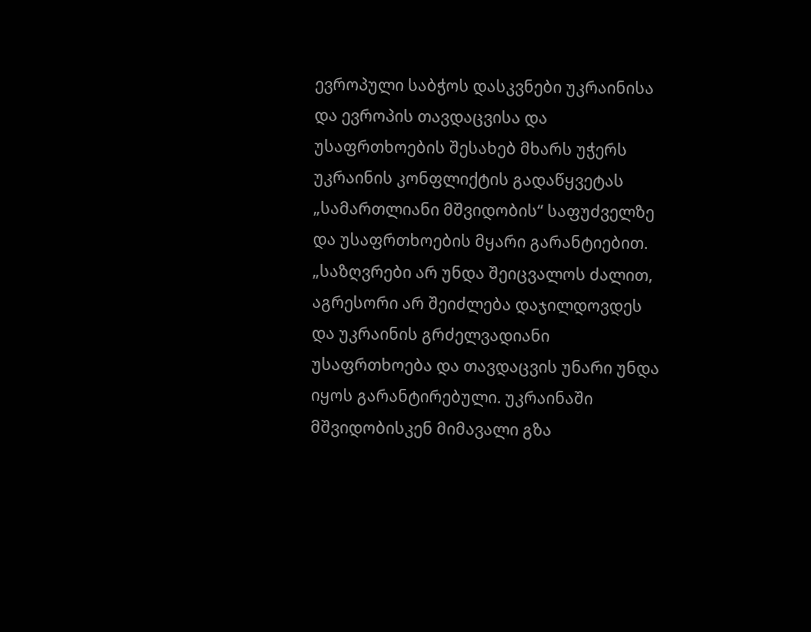ევროპული საბჭოს დასკვნები უკრაინისა და ევროპის თავდაცვისა და უსაფრთხოების შესახებ მხარს უჭერს უკრაინის კონფლიქტის გადაწყვეტას „სამართლიანი მშვიდობის“ საფუძველზე და უსაფრთხოების მყარი გარანტიებით.
„საზღვრები არ უნდა შეიცვალოს ძალით, აგრესორი არ შეიძლება დაჯილდოვდეს და უკრაინის გრძელვადიანი უსაფრთხოება და თავდაცვის უნარი უნდა იყოს გარანტირებული. უკრაინაში მშვიდობისკენ მიმავალი გზა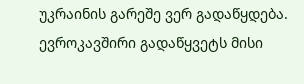უკრაინის გარეშე ვერ გადაწყდება. ევროკავშირი გადაწყვეტს მისი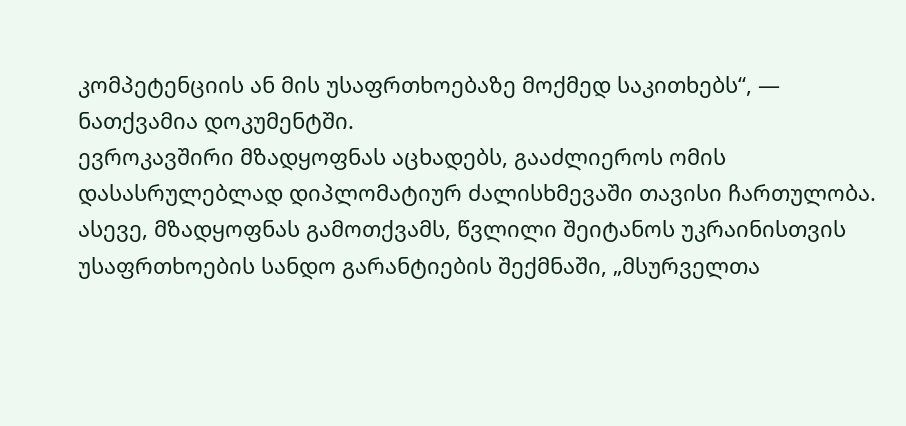კომპეტენციის ან მის უსაფრთხოებაზე მოქმედ საკითხებს“, — ნათქვამია დოკუმენტში.
ევროკავშირი მზადყოფნას აცხადებს, გააძლიეროს ომის დასასრულებლად დიპლომატიურ ძალისხმევაში თავისი ჩართულობა.
ასევე, მზადყოფნას გამოთქვამს, წვლილი შეიტანოს უკრაინისთვის უსაფრთხოების სანდო გარანტიების შექმნაში, „მსურველთა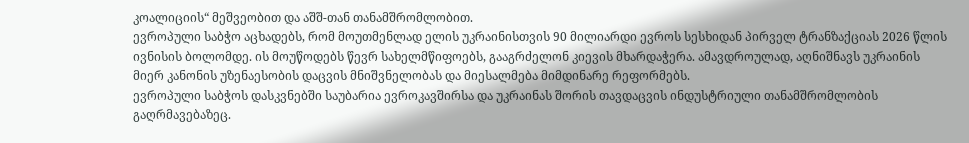კოალიციის“ მეშვეობით და აშშ-თან თანამშრომლობით.
ევროპული საბჭო აცხადებს, რომ მოუთმენლად ელის უკრაინისთვის 90 მილიარდი ევროს სესხიდან პირველ ტრანზაქციას 2026 წლის ივნისის ბოლომდე. ის მოუწოდებს წევრ სახელმწიფოებს, გააგრძელონ კიევის მხარდაჭერა. ამავდროულად, აღნიშნავს უკრაინის მიერ კანონის უზენაესობის დაცვის მნიშვნელობას და მიესალმება მიმდინარე რეფორმებს.
ევროპული საბჭოს დასკვნებში საუბარია ევროკავშირსა და უკრაინას შორის თავდაცვის ინდუსტრიული თანამშრომლობის გაღრმავებაზეც.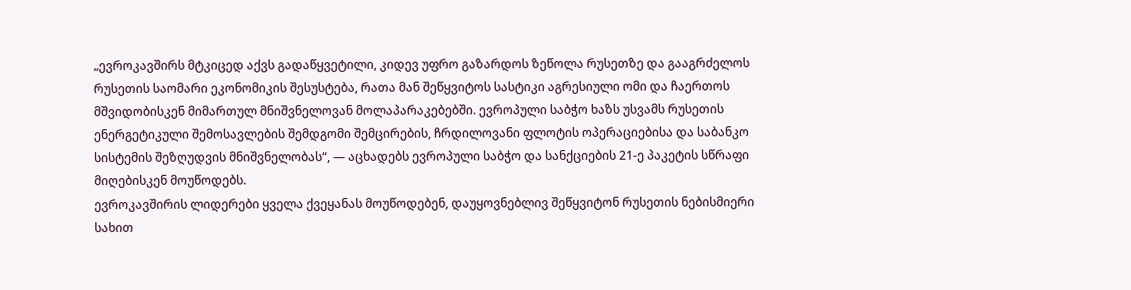„ევროკავშირს მტკიცედ აქვს გადაწყვეტილი, კიდევ უფრო გაზარდოს ზეწოლა რუსეთზე და გააგრძელოს რუსეთის საომარი ეკონომიკის შესუსტება, რათა მან შეწყვიტოს სასტიკი აგრესიული ომი და ჩაერთოს მშვიდობისკენ მიმართულ მნიშვნელოვან მოლაპარაკებებში. ევროპული საბჭო ხაზს უსვამს რუსეთის ენერგეტიკული შემოსავლების შემდგომი შემცირების, ჩრდილოვანი ფლოტის ოპერაციებისა და საბანკო სისტემის შეზღუდვის მნიშვნელობას“, — აცხადებს ევროპული საბჭო და სანქციების 21-ე პაკეტის სწრაფი მიღებისკენ მოუწოდებს.
ევროკავშირის ლიდერები ყველა ქვეყანას მოუწოდებენ, დაუყოვნებლივ შეწყვიტონ რუსეთის ნებისმიერი სახით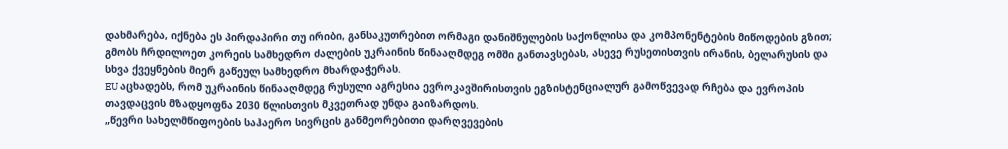დახმარება, იქნება ეს პირდაპირი თუ ირიბი, განსაკუთრებით ორმაგი დანიშნულების საქონლისა და კომპონენტების მიწოდების გზით; გმობს ჩრდილოეთ კორეის სამხედრო ძალების უკრაინის წინააღმდეგ ომში განთავსებას, ასევე რუსეთისთვის ირანის, ბელარუსის და სხვა ქვეყნების მიერ გაწეულ სამხედრო მხარდაჭერას.
EU აცხადებს, რომ უკრაინის წინააღმდეგ რუსული აგრესია ევროკავშირისთვის ეგზისტენციალურ გამოწვევად რჩება და ევროპის თავდაცვის მზადყოფნა 2030 წლისთვის მკვეთრად უნდა გაიზარდოს.
„წევრი სახელმწიფოების საჰაერო სივრცის განმეორებითი დარღვევების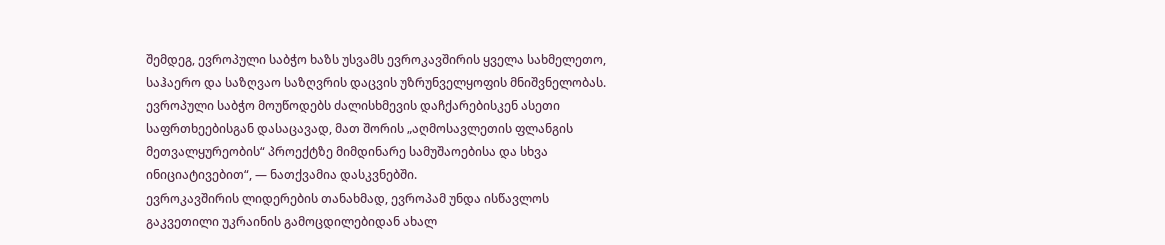შემდეგ, ევროპული საბჭო ხაზს უსვამს ევროკავშირის ყველა სახმელეთო, საჰაერო და საზღვაო საზღვრის დაცვის უზრუნველყოფის მნიშვნელობას. ევროპული საბჭო მოუწოდებს ძალისხმევის დაჩქარებისკენ ასეთი საფრთხეებისგან დასაცავად, მათ შორის „აღმოსავლეთის ფლანგის მეთვალყურეობის“ პროექტზე მიმდინარე სამუშაოებისა და სხვა ინიციატივებით“, — ნათქვამია დასკვნებში.
ევროკავშირის ლიდერების თანახმად, ევროპამ უნდა ისწავლოს გაკვეთილი უკრაინის გამოცდილებიდან ახალ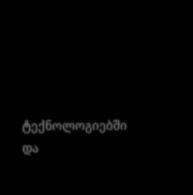ტექნოლოგიებში და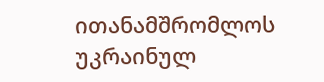ითანამშრომლოს უკრაინულ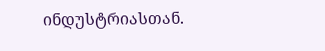ინდუსტრიასთან.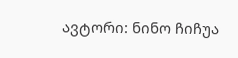ავტორი: ნინო ჩიჩუა